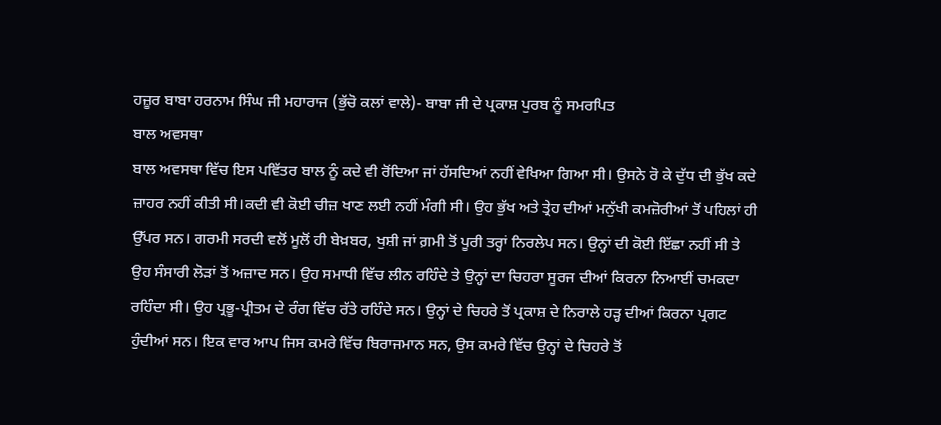ਹਜ਼ੂਰ ਬਾਬਾ ਹਰਨਾਮ ਸਿੰਘ ਜੀ ਮਹਾਰਾਜ (ਭੁੱਚੋ ਕਲਾਂ ਵਾਲੇ)- ਬਾਬਾ ਜੀ ਦੇ ਪ੍ਰਕਾਸ਼ ਪੁਰਬ ਨੂੰ ਸਮਰਪਿਤ
ਬਾਲ ਅਵਸਥਾ
ਬਾਲ ਅਵਸਥਾ ਵਿੱਚ ਇਸ ਪਵਿੱਤਰ ਬਾਲ ਨੂੰ ਕਦੇ ਵੀ ਰੋਂਦਿਆ ਜਾਂ ਹੱਸਦਿਆਂ ਨਹੀਂ ਵੇਖਿਆ ਗਿਆ ਸੀ। ਉਸਨੇ ਰੋ ਕੇ ਦੁੱਧ ਦੀ ਭੁੱਖ ਕਦੇ ਜ਼ਾਹਰ ਨਹੀਂ ਕੀਤੀ ਸੀ।ਕਦੀ ਵੀ ਕੋਈ ਚੀਜ਼ ਖਾਣ ਲਈ ਨਹੀਂ ਮੰਗੀ ਸੀ। ਉਹ ਭੁੱਖ ਅਤੇ ਤ੍ਰੇਹ ਦੀਆਂ ਮਨੁੱਖੀ ਕਮਜ਼ੋਰੀਆਂ ਤੋਂ ਪਹਿਲਾਂ ਹੀ ਉੱਪਰ ਸਨ। ਗਰਮੀ ਸਰਦੀ ਵਲੋਂ ਮੂਲੋਂ ਹੀ ਬੇਖ਼ਬਰ, ਖੁਸ਼ੀ ਜਾਂ ਗ਼ਮੀ ਤੋਂ ਪੂਰੀ ਤਰ੍ਹਾਂ ਨਿਰਲੇਪ ਸਨ। ਉਨ੍ਹਾਂ ਦੀ ਕੋਈ ਇੱਛਾ ਨਹੀਂ ਸੀ ਤੇ ਉਹ ਸੰਸਾਰੀ ਲੋੜਾਂ ਤੋਂ ਅਜ਼ਾਦ ਸਨ। ਉਹ ਸਮਾਧੀ ਵਿੱਚ ਲੀਨ ਰਹਿੰਦੇ ਤੇ ਉਨ੍ਹਾਂ ਦਾ ਚਿਹਰਾ ਸੂਰਜ ਦੀਆਂ ਕਿਰਨਾ ਨਿਆਈਂ ਚਮਕਦਾ ਰਹਿੰਦਾ ਸੀ। ਉਹ ਪ੍ਰਭੂ-ਪ੍ਰੀਤਮ ਦੇ ਰੰਗ ਵਿੱਚ ਰੱਤੇ ਰਹਿੰਦੇ ਸਨ। ਉਨ੍ਹਾਂ ਦੇ ਚਿਹਰੇ ਤੋਂ ਪ੍ਰਕਾਸ਼ ਦੇ ਨਿਰਾਲੇ ਹੜ੍ਹ ਦੀਆਂ ਕਿਰਨਾ ਪ੍ਰਗਟ ਹੁੰਦੀਆਂ ਸਨ। ਇਕ ਵਾਰ ਆਪ ਜਿਸ ਕਮਰੇ ਵਿੱਚ ਬਿਰਾਜਮਾਨ ਸਨ, ਉਸ ਕਮਰੇ ਵਿੱਚ ਉਨ੍ਹਾਂ ਦੇ ਚਿਹਰੇ ਤੋਂ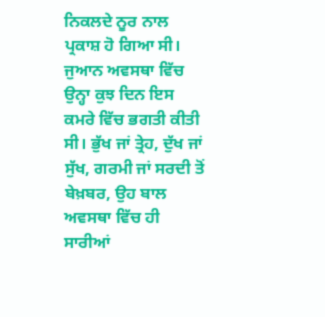ਨਿਕਲਦੇ ਨੂਰ ਨਾਲ ਪ੍ਰਕਾਸ਼ ਹੋ ਗਿਆ ਸੀ। ਜੁਆਨ ਅਵਸਥਾ ਵਿੱਚ ਉਨ੍ਹਾ ਕੁਝ ਦਿਨ ਇਸ ਕਮਰੇ ਵਿੱਚ ਭਗਤੀ ਕੀਤੀ ਸੀ। ਭੁੱਖ ਜਾਂ ਤ੍ਰੇਹ, ਦੁੱਖ ਜਾਂ ਸੁੱਖ, ਗਰਮੀ ਜਾਂ ਸਰਦੀ ਤੋਂ ਬੇਖ਼ਬਰ, ਉਹ ਬਾਲ ਅਵਸਥਾ ਵਿੱਚ ਹੀ ਸਾਰੀਆਂ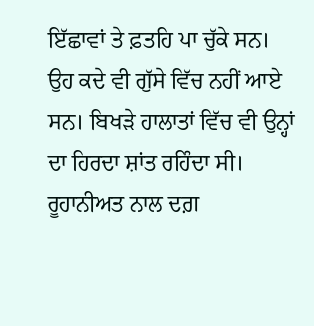ਇੱਛਾਵਾਂ ਤੇ ਫ਼ਤਹਿ ਪਾ ਚੁੱਕੇ ਸਨ। ਉਹ ਕਦੇ ਵੀ ਗੁੱਸੇ ਵਿੱਚ ਨਹੀਂ ਆਏ ਸਨ। ਬਿਖੜੇ ਹਾਲਾਤਾਂ ਵਿੱਚ ਵੀ ਉਨ੍ਹਾਂ ਦਾ ਹਿਰਦਾ ਸ਼ਾਂਤ ਰਹਿੰਦਾ ਸੀ। ਰੂਹਾਨੀਅਤ ਨਾਲ ਦਗ਼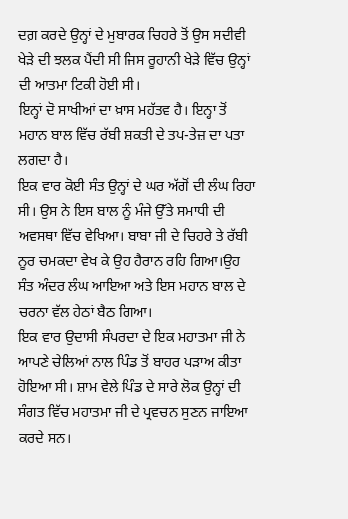ਦਗ਼ ਕਰਦੇ ਉਨ੍ਹਾਂ ਦੇ ਮੁਬਾਰਕ ਚਿਹਰੇ ਤੋਂ ਉਸ ਸਦੀਵੀ ਖੇੜੇ ਦੀ ਝਲਕ ਪੈਂਦੀ ਸੀ ਜਿਸ ਰੂਹਾਨੀ ਖੇੜੇ ਵਿੱਚ ਉਨ੍ਹਾਂ ਦੀ ਆਤਮਾ ਟਿਕੀ ਹੋਈ ਸੀ।
ਇਨ੍ਹਾਂ ਦੋ ਸਾਖੀਆਂ ਦਾ ਖ਼ਾਸ ਮਹੱਤਵ ਹੈ। ਇਨ੍ਹਾ ਤੋਂ ਮਹਾਨ ਬਾਲ ਵਿੱਚ ਰੱਬੀ ਸ਼ਕਤੀ ਦੇ ਤਪ-ਤੇਜ਼ ਦਾ ਪਤਾ ਲਗਦਾ ਹੈ।
ਇਕ ਵਾਰ ਕੋਈ ਸੰਤ ਉਨ੍ਹਾਂ ਦੇ ਘਰ ਅੱਗੋਂ ਦੀ ਲੰਘ ਰਿਹਾ ਸੀ। ਉਸ ਨੇ ਇਸ ਬਾਲ ਨੂੰ ਮੰਜੇ ਉੱਤੇ ਸਮਾਧੀ ਦੀ ਅਵਸਥਾ ਵਿੱਚ ਵੇਖਿਆ। ਬਾਬਾ ਜੀ ਦੇ ਚਿਹਰੇ ਤੇ ਰੱਬੀ ਨੂਰ ਚਮਕਦਾ ਵੇਖ ਕੇ ਉਹ ਹੈਰਾਨ ਰਹਿ ਗਿਆ।ਉਹ ਸੰਤ ਅੰਦਰ ਲੰਘ ਆਇਆ ਅਤੇ ਇਸ ਮਹਾਨ ਬਾਲ ਦੇ ਚਰਨਾ ਵੱਲ ਹੇਠਾਂ ਬੈਠ ਗਿਆ।
ਇਕ ਵਾਰ ਉਦਾਸੀ ਸੰਪਰਦਾ ਦੇ ਇਕ ਮਹਾਤਮਾ ਜੀ ਨੇ ਆਪਣੇ ਚੇਲਿਆਂ ਨਾਲ ਪਿੰਡ ਤੋਂ ਬਾਹਰ ਪੜਾਅ ਕੀਤਾ ਹੋਇਆ ਸੀ। ਸ਼ਾਮ ਵੇਲੇ ਪਿੰਡ ਦੇ ਸਾਰੇ ਲੋਕ ਉਨ੍ਹਾਂ ਦੀ ਸੰਗਤ ਵਿੱਚ ਮਹਾਤਮਾ ਜੀ ਦੇ ਪ੍ਰਵਚਨ ਸੁਣਨ ਜਾਇਆ ਕਰਦੇ ਸਨ।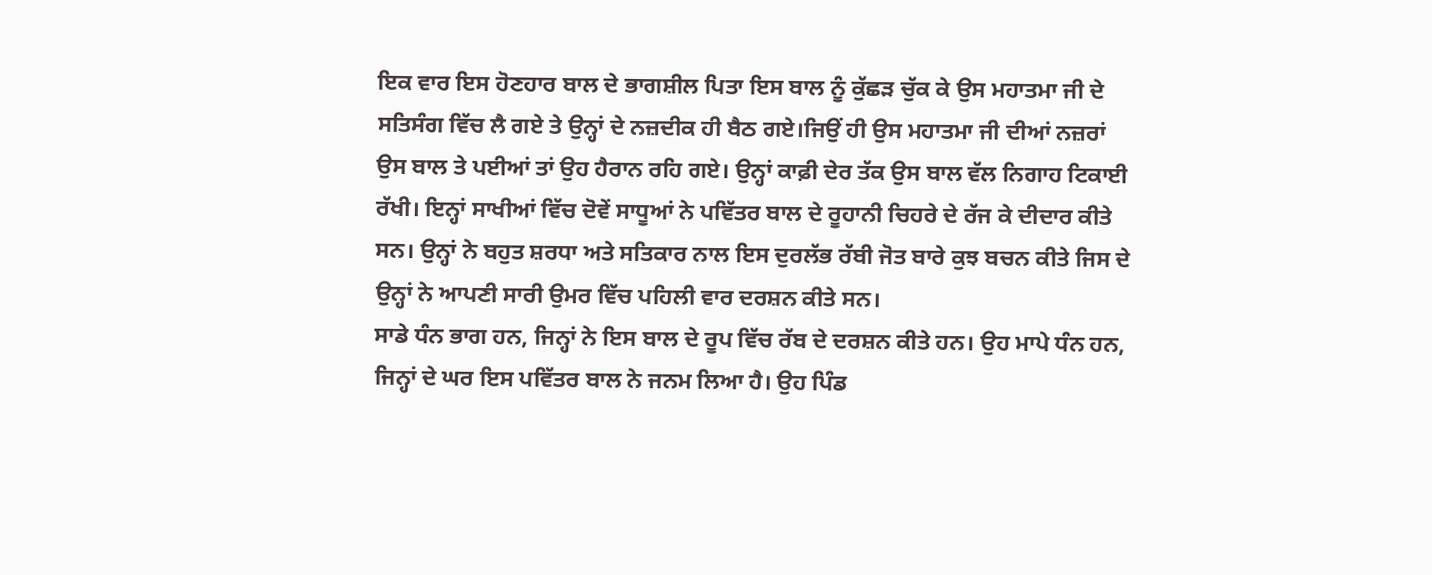ਇਕ ਵਾਰ ਇਸ ਹੋਣਹਾਰ ਬਾਲ ਦੇ ਭਾਗਸ਼ੀਲ ਪਿਤਾ ਇਸ ਬਾਲ ਨੂੰ ਕੁੱਛੜ ਚੁੱਕ ਕੇ ਉਸ ਮਹਾਤਮਾ ਜੀ ਦੇ ਸਤਿਸੰਗ ਵਿੱਚ ਲੈ ਗਏ ਤੇ ਉਨ੍ਹਾਂ ਦੇ ਨਜ਼ਦੀਕ ਹੀ ਬੈਠ ਗਏ।ਜਿਉਂ ਹੀ ਉਸ ਮਹਾਤਮਾ ਜੀ ਦੀਆਂ ਨਜ਼ਰਾਂ ਉਸ ਬਾਲ ਤੇ ਪਈਆਂ ਤਾਂ ਉਹ ਹੈਰਾਨ ਰਹਿ ਗਏ। ਉਨ੍ਹਾਂ ਕਾਫ਼ੀ ਦੇਰ ਤੱਕ ਉਸ ਬਾਲ ਵੱਲ ਨਿਗਾਹ ਟਿਕਾਈ ਰੱਖੀ। ਇਨ੍ਹਾਂ ਸਾਖੀਆਂ ਵਿੱਚ ਦੋਵੇਂ ਸਾਧੂਆਂ ਨੇ ਪਵਿੱਤਰ ਬਾਲ ਦੇ ਰੂਹਾਨੀ ਚਿਹਰੇ ਦੇ ਰੱਜ ਕੇ ਦੀਦਾਰ ਕੀਤੇ ਸਨ। ਉਨ੍ਹਾਂ ਨੇ ਬਹੁਤ ਸ਼ਰਧਾ ਅਤੇ ਸਤਿਕਾਰ ਨਾਲ ਇਸ ਦੁਰਲੱਭ ਰੱਬੀ ਜੋਤ ਬਾਰੇ ਕੁਝ ਬਚਨ ਕੀਤੇ ਜਿਸ ਦੇ ਉਨ੍ਹਾਂ ਨੇ ਆਪਣੀ ਸਾਰੀ ਉਮਰ ਵਿੱਚ ਪਹਿਲੀ ਵਾਰ ਦਰਸ਼ਨ ਕੀਤੇ ਸਨ।
ਸਾਡੇ ਧੰਨ ਭਾਗ ਹਨ, ਜਿਨ੍ਹਾਂ ਨੇ ਇਸ ਬਾਲ ਦੇ ਰੂਪ ਵਿੱਚ ਰੱਬ ਦੇ ਦਰਸ਼ਨ ਕੀਤੇ ਹਨ। ਉਹ ਮਾਪੇ ਧੰਨ ਹਨ, ਜਿਨ੍ਹਾਂ ਦੇ ਘਰ ਇਸ ਪਵਿੱਤਰ ਬਾਲ ਨੇ ਜਨਮ ਲਿਆ ਹੈ। ਉਹ ਪਿੰਡ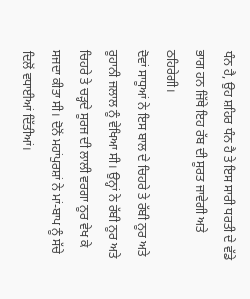ਧੰਨ ਹੈ, ਉਹ ਸ਼ਹਿਰ ਧੰਨ ਹੈ ਤੇ ਇਸ ਸਾਰੀ ਧਰਤੀ ਦੇ ਵੱਡੇ ਭਾਗ ਹਨ ਜਿੱਥੇ ਇਹ ਰੱਬ ਦੀ ਸੂਰਤ ਜਾਵੇਗੀ ਅਤੇ ਠਹਿਰੇਗੀ।
ਦੋਵਾਂ ਸਾਧੂਆਂ ਨੇ ਇਸ ਬਾਲ ਦੇ ਚਿਹਰੇ ਤੇ ਰੱਬੀ ਨੂਰ ਅਤੇ ਰੂਹਾਨੀ ਜਲਾਲ ਨੂੰ ਵੇਖਿਆ ਸੀ। ਉਨ੍ਹਾਂ ਨੇ ਰੱਬੀ ਨੂਰ ਅਤੇ ਚਿਹਰੇ ਤੇ ਚੜ੍ਹਦੇ ਸੂਰਜ ਦੀ ਲਾਲੀ ਵਰਗਾ ਨੂਰ ਵੇਖ ਕੇ ਸਜਦਾ ਕੀਤਾ ਸੀ। ਦੋਨੋਂ ਮਹਾਂਪੁਰਸ਼ਾਂ ਨੇ ਮਾਂ-ਬਾਪ ਨੂੰ ਸੱਚੇ ਦਿਲੋਂ ਵਧਾਈਆਂ ਦਿੱਤੀਆਂ।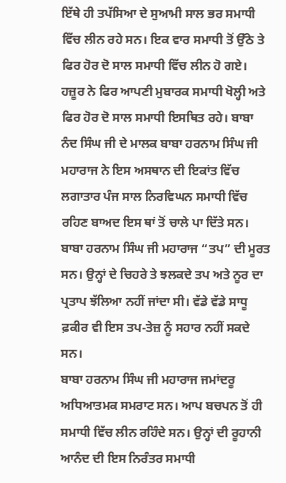ਇੱਥੇ ਹੀ ਤਪੱਸਿਆ ਦੇ ਸੁਆਮੀ ਸਾਲ ਭਰ ਸਮਾਧੀ ਵਿੱਚ ਲੀਨ ਰਹੇ ਸਨ। ਇਕ ਵਾਰ ਸਮਾਧੀ ਤੋਂ ਉੱਠੇ ਤੇ ਫਿਰ ਹੋਰ ਦੋ ਸਾਲ ਸਮਾਧੀ ਵਿੱਚ ਲੀਨ ਹੋ ਗਏ। ਹਜ਼ੂਰ ਨੇ ਫਿਰ ਆਪਣੀ ਮੁਬਾਰਕ ਸਮਾਧੀ ਖੋਲ੍ਹੀ ਅਤੇ ਫਿਰ ਹੋਰ ਦੋ ਸਾਲ ਸਮਾਧੀ ਇਸਥਿਤ ਰਹੇ। ਬਾਬਾ ਨੰਦ ਸਿੰਘ ਜੀ ਦੇ ਮਾਲਕ ਬਾਬਾ ਹਰਨਾਮ ਸਿੰਘ ਜੀ ਮਹਾਰਾਜ ਨੇ ਇਸ ਅਸਥਾਨ ਦੀ ਇਕਾਂਤ ਵਿੱਚ ਲਗਾਤਾਰ ਪੰਜ ਸਾਲ ਨਿਰਵਿਘਨ ਸਮਾਧੀ ਵਿੱਚ ਰਹਿਣ ਬਾਅਦ ਇਸ ਥਾਂ ਤੋਂ ਚਾਲੇ ਪਾ ਦਿੱਤੇ ਸਨ।
ਬਾਬਾ ਹਰਨਾਮ ਸਿੰਘ ਜੀ ਮਹਾਰਾਜ “ਤਪ” ਦੀ ਮੂਰਤ ਸਨ। ਉਨ੍ਹਾਂ ਦੇ ਚਿਹਰੇ ਤੇ ਝਲਕਦੇ ਤਪ ਅਤੇ ਨੂਰ ਦਾ ਪ੍ਰਤਾਪ ਝੱਲਿਆ ਨਹੀਂ ਜਾਂਦਾ ਸੀ। ਵੱਡੇ ਵੱਡੇ ਸਾਧੂ ਫ਼ਕੀਰ ਵੀ ਇਸ ਤਪ-ਤੇਜ਼ ਨੂੰ ਸਹਾਰ ਨਹੀਂ ਸਕਦੇ ਸਨ।
ਬਾਬਾ ਹਰਨਾਮ ਸਿੰਘ ਜੀ ਮਹਾਰਾਜ ਜਮਾਂਦਰੂ ਅਧਿਆਤਮਕ ਸਮਰਾਟ ਸਨ। ਆਪ ਬਚਪਨ ਤੋਂ ਹੀ ਸਮਾਧੀ ਵਿੱਚ ਲੀਨ ਰਹਿੰਦੇ ਸਨ। ਉਨ੍ਹਾਂ ਦੀ ਰੂਹਾਨੀ ਆਨੰਦ ਦੀ ਇਸ ਨਿਰੰਤਰ ਸਮਾਧੀ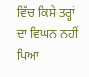ਵਿੱਚ ਕਿਸੇ ਤਰ੍ਹਾਂ ਦਾ ਵਿਘਨ ਨਹੀਂ ਪਿਆ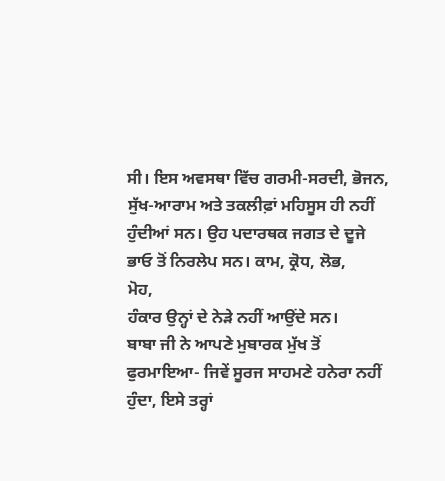ਸੀ। ਇਸ ਅਵਸਥਾ ਵਿੱਚ ਗਰਮੀ-ਸਰਦੀ, ਭੋਜਨ, ਸੁੱਖ-ਆਰਾਮ ਅਤੇ ਤਕਲੀਫ਼ਾਂ ਮਹਿਸੂਸ ਹੀ ਨਹੀਂ ਹੁੰਦੀਆਂ ਸਨ। ਉਹ ਪਦਾਰਥਕ ਜਗਤ ਦੇ ਦੂਜੇ ਭਾਓ ਤੋਂ ਨਿਰਲੇਪ ਸਨ। ਕਾਮ, ਕ੍ਰੋਧ, ਲੋਭ,
ਮੋਹ,
ਹੰਕਾਰ ਉਨ੍ਹਾਂ ਦੇ ਨੇੜੇ ਨਹੀਂ ਆਉਂਦੇ ਸਨ।
ਬਾਬਾ ਜੀ ਨੇ ਆਪਣੇ ਮੁਬਾਰਕ ਮੁੱਖ ਤੋਂ ਫੁਰਮਾਇਆ- ਜਿਵੇਂ ਸੂਰਜ ਸਾਹਮਣੇ ਹਨੇਰਾ ਨਹੀਂ ਹੁੰਦਾ, ਇਸੇ ਤਰ੍ਹਾਂ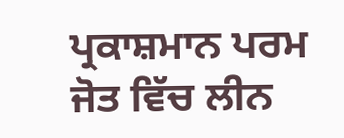ਪ੍ਰਕਾਸ਼ਮਾਨ ਪਰਮ ਜੋਤ ਵਿੱਚ ਲੀਨ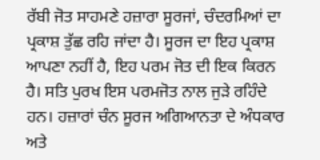ਰੱਬੀ ਜੋਤ ਸਾਹਮਣੇ ਹਜ਼ਾਰਾ ਸੂਰਜਾਂ, ਚੰਦਰਮਿਆਂ ਦਾ ਪ੍ਰਕਾਸ਼ ਤੁੱਛ ਰਹਿ ਜਾਂਦਾ ਹੈ। ਸੂਰਜ ਦਾ ਇਹ ਪ੍ਰਕਾਸ਼ ਆਪਣਾ ਨਹੀਂ ਹੈ, ਇਹ ਪਰਮ ਜੋਤ ਦੀ ਇਕ ਕਿਰਨ ਹੈ। ਸਤਿ ਪੁਰਖ ਇਸ ਪਰਮਜੋਤ ਨਾਲ ਜੁੜੇ ਰਹਿੰਦੇ ਹਨ। ਹਜ਼ਾਰਾਂ ਚੰਨ ਸੂਰਜ ਅਗਿਆਨਤਾ ਦੇ ਅੰਧਕਾਰ ਅਤੇ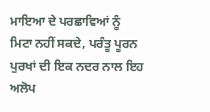ਮਾਇਆ ਦੇ ਪਰਛਾਵਿਆਂ ਨੂੰ ਮਿਟਾ ਨਹੀਂ ਸਕਦੇ, ਪਰੰਤੂ ਪੂਰਨ ਪੁਰਖਾਂ ਦੀ ਇਕ ਨਦਰ ਨਾਲ ਇਹ ਅਲੋਪ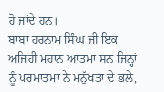ਹੋ ਜਾਂਦੇ ਹਨ।
ਬਾਬਾ ਹਰਨਾਮ ਸਿੰਘ ਜੀ ਇਕ ਅਜਿਹੀ ਮਹਾਨ ਆਤਮਾ ਸਨ ਜਿਨ੍ਹਾਂ ਨੂੰ ਪਰਮਾਤਮਾ ਨੇ ਮਨੁੱਖਤਾ ਦੇ ਭਲੇ,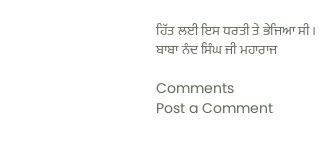ਹਿੱਤ ਲਈ ਇਸ ਧਰਤੀ ਤੇ ਭੇਜਿਆ ਸੀ।
ਬਾਬਾ ਨੰਦ ਸਿੰਘ ਜੀ ਮਹਾਰਾਜ

Comments
Post a Comment